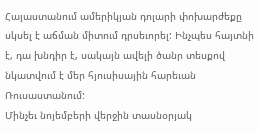Հայաստանում ամերիկյան դոլարի փոխարժեքը սկսել է աճման միտում դրսեւորել: Ինչպես հայտնի է, դա խնդիր է, սակայն ավելի ծանր տեսքով նկատվում է մեր հյուսիսային հարեւան Ռուսաստանում:
Մինչեւ նոյեմբերի վերջին տասնօրյակ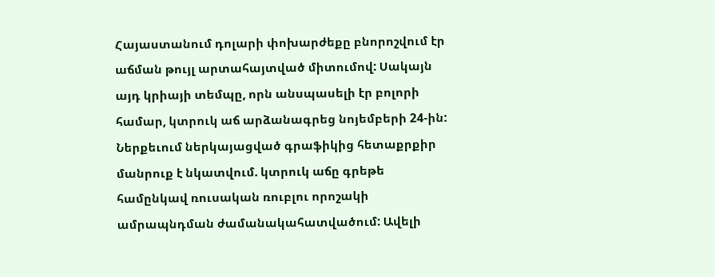Հայաստանում դոլարի փոխարժեքը բնորոշվում էր աճման թույլ արտահայտված միտումով: Սակայն այդ կրիայի տեմպը, որն անսպասելի էր բոլորի համար, կտրուկ աճ արձանագրեց նոյեմբերի 24-ին: Ներքեւում ներկայացված գրաֆիկից հետաքրքիր մանրուք է նկատվում. կտրուկ աճը գրեթե համընկավ ռուսական ռուբլու որոշակի ամրապնդման ժամանակահատվածում: Ավելի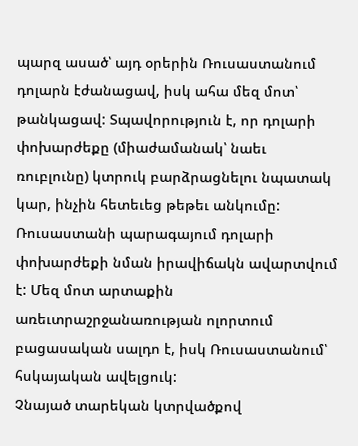պարզ ասած՝ այդ օրերին Ռուսաստանում դոլարն էժանացավ, իսկ ահա մեզ մոտ՝ թանկացավ: Տպավորություն է, որ դոլարի փոխարժեքը (միաժամանակ՝ նաեւ ռուբլունը) կտրուկ բարձրացնելու նպատակ կար, ինչին հետեւեց թեթեւ անկումը:
Ռուսաստանի պարագայում դոլարի փոխարժեքի նման իրավիճակն ավարտվում է: Մեզ մոտ արտաքին առեւտրաշրջանառության ոլորտում բացասական սալդո է, իսկ Ռուսաստանում՝ հսկայական ավելցուկ:
Չնայած տարեկան կտրվածքով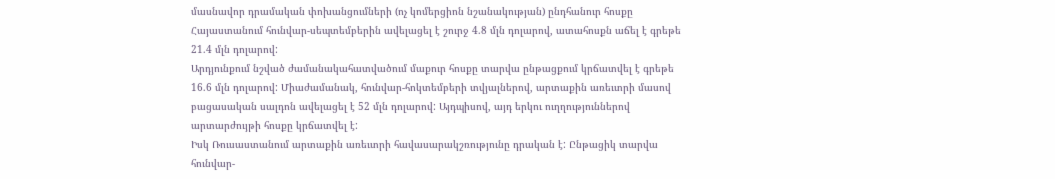մասնավոր դրամական փոխանցումների (ոչ կոմերցիոն նշանակության) ընդհանուր հոսքը Հայաստանում հունվար-սեպտեմբերին ավելացել է շուրջ 4.8 մլն դոլարով, ատահոսքն աճել է գրեթե 21.4 մլն դոլարով:
Արդյունքում նշված ժամանակահատվածում մաքուր հոսքը տարվա ընթացքում կրճատվել է գրեթե 16.6 մլն դոլարով: Միաժամանակ, հունվար-հոկտեմբերի տվյալներով, արտաքին առեւտրի մասով բացասական սալդոն ավելացել է 52 մլն դոլարով: Այդպիսով, այդ երկու ուղղություններով արտարժույթի հոսքը կրճատվել է:
Իսկ Ռուսաստանում արտաքին առեւտրի հավասարակշռությունը դրական է: Ընթացիկ տարվա հունվար-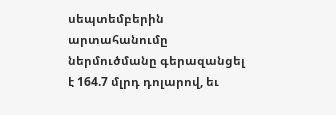սեպտեմբերին արտահանումը ներմուծմանը գերազանցել է 164.7 մլրդ դոլարով, եւ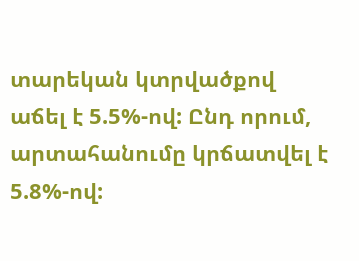տարեկան կտրվածքով աճել է 5.5%-ով: Ընդ որում, արտահանումը կրճատվել է 5.8%-ով: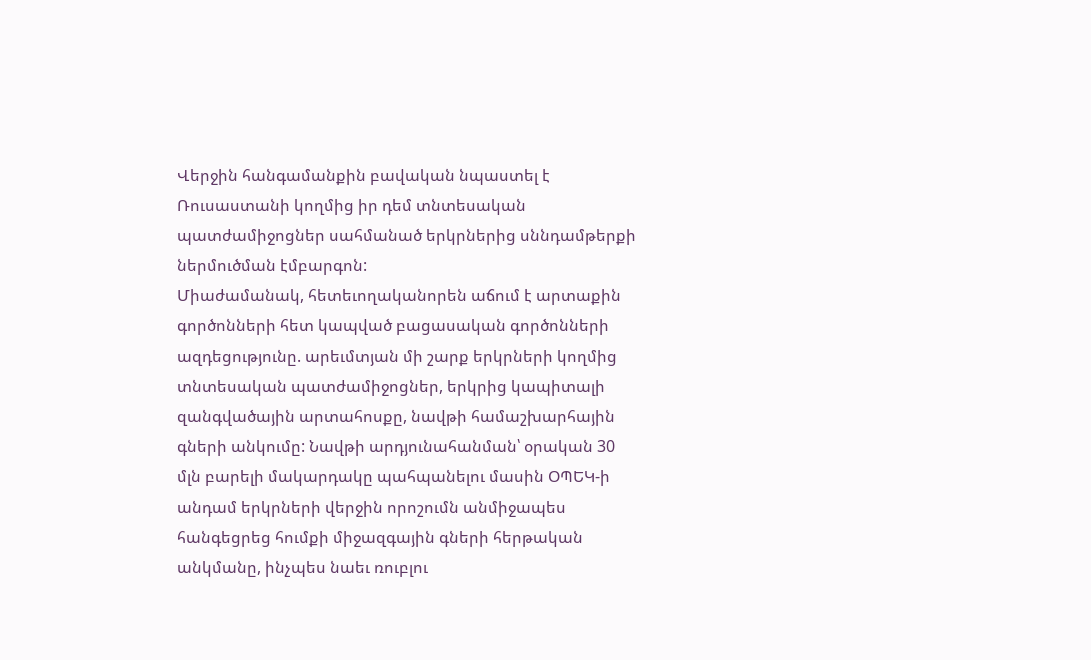Վերջին հանգամանքին բավական նպաստել է Ռուսաստանի կողմից իր դեմ տնտեսական պատժամիջոցներ սահմանած երկրներից սննդամթերքի ներմուծման էմբարգոն:
Միաժամանակ, հետեւողականորեն աճում է արտաքին գործոնների հետ կապված բացասական գործոնների ազդեցությունը. արեւմտյան մի շարք երկրների կողմից տնտեսական պատժամիջոցներ, երկրից կապիտալի զանգվածային արտահոսքը, նավթի համաշխարհային գների անկումը: Նավթի արդյունահանման՝ օրական 30 մլն բարելի մակարդակը պահպանելու մասին ՕՊԵԿ-ի անդամ երկրների վերջին որոշումն անմիջապես հանգեցրեց հումքի միջազգային գների հերթական անկմանը, ինչպես նաեւ ռուբլու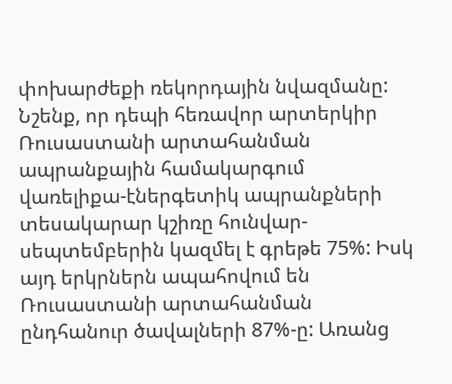փոխարժեքի ռեկորդային նվազմանը:
Նշենք, որ դեպի հեռավոր արտերկիր Ռուսաստանի արտահանման ապրանքային համակարգում վառելիքա-էներգետիկ ապրանքների տեսակարար կշիռը հունվար-սեպտեմբերին կազմել է գրեթե 75%: Իսկ այդ երկրներն ապահովում են Ռուսաստանի արտահանման ընդհանուր ծավալների 87%-ը: Առանց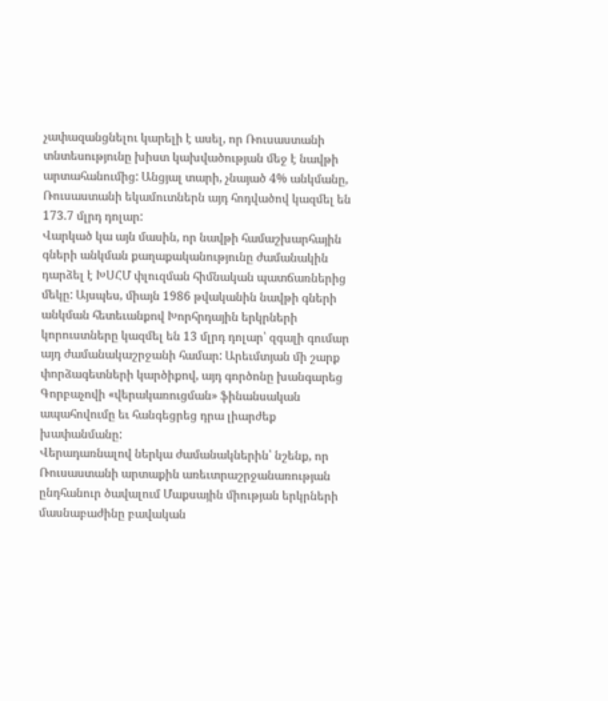չափազանցնելու կարելի է ասել, որ Ռուսաստանի տնտեսությունը խիստ կախվածության մեջ է նավթի արտահանումից: Անցյալ տարի, չնայած 4% անկմանը, Ռուսաստանի եկամուտներն այդ հոդվածով կազմել են 173.7 մլրդ դոլար:
Վարկած կա այն մասին, որ նավթի համաշխարհային գների անկման քաղաքականությունը ժամանակին դարձել է ԽՍՀՄ փլուզման հիմնական պատճառներից մեկը: Այսպես, միայն 1986 թվականին նավթի գների անկման հետեւանքով Խորհրդային երկրների կորուստները կազմել են 13 մլրդ դոլար՝ զգալի գումար այդ ժամանակաշրջանի համար: Արեւմտյան մի շարք փորձագետների կարծիքով, այդ գործոնը խանգարեց Գորբաչովի «վերակառուցման» ֆինանսական ապահովումը եւ հանգեցրեց դրա լիարժեք խափանմանը:
Վերադառնալով ներկա ժամանակներին՝ նշենք, որ Ռուսաստանի արտաքին առեւտրաշրջանառության ընդհանուր ծավալում Մաքսային միության երկրների մասնաբաժինը բավական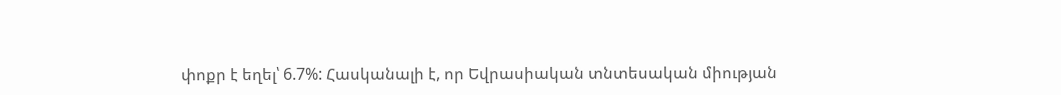փոքր է եղել՝ 6.7%: Հասկանալի է, որ Եվրասիական տնտեսական միության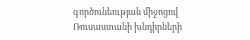գործունեության միջոցով Ռուսաստանի խնդիրների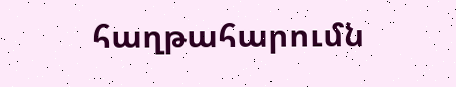հաղթահարումն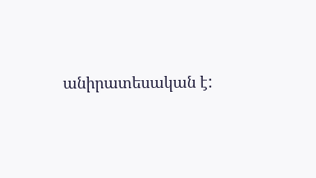անիրատեսական է: